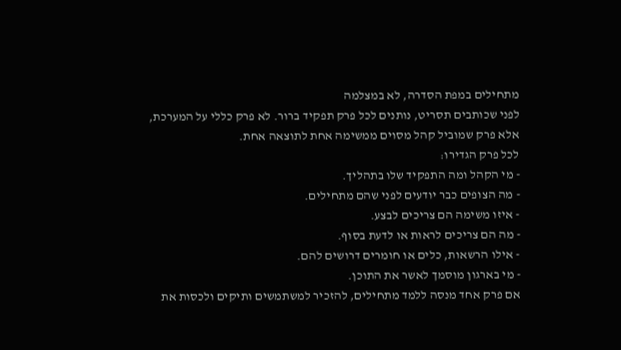מתחילים במפת הסדרה, לא במצלמה
לפני שכותבים תסריט, נותנים לכל פרק תפקיד ברור. לא פרק כללי על המערכת, אלא פרק שמוביל קהל מסוים ממשימה אחת לתוצאה אחת.
לכל פרק הגדירו:
- מי הקהל ומה התפקיד שלו בתהליך.
- מה הצופים כבר יודעים לפני שהם מתחילים.
- איזו משימה הם צריכים לבצע.
- מה הם צריכים לראות או לדעת בסוף.
- אילו הרשאות, כלים או חומרים דרושים להם.
- מי בארגון מוסמך לאשר את התוכן.
אם פרק אחד מנסה ללמד מתחילים, להזכיר למשתמשים ותיקים ולכסות את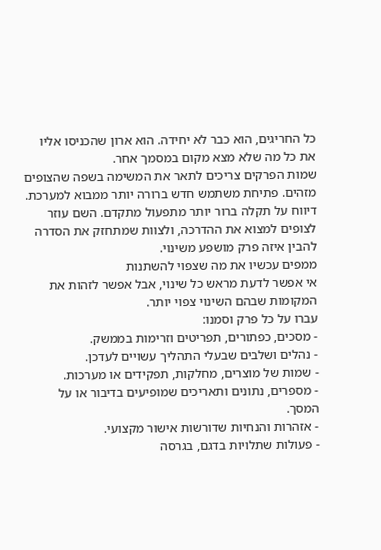כל החריגים, הוא כבר לא יחידה. הוא ארון שהכניסו אליו את כל מה שלא מצא מקום במסמך אחר.
שמות הפרקים צריכים לתאר את המשימה בשפה שהצופים מזהים. פתיחת משתמש חדש ברורה יותר ממבוא למערכת. דיווח על תקלה ברור יותר מתפעול מתקדם. השם עוזר לצופים למצוא את ההדרכה, ולצוות שמתחזק את הסדרה להבין איזה פרק מושפע משינוי.
ממפים עכשיו את מה שצפוי להשתנות
אי אפשר לדעת מראש כל שינוי, אבל אפשר לזהות את המקומות שבהם השינוי צפוי יותר.
עברו על כל פרק וסמנו:
- מסכים, כפתורים, תפריטים וזרימות בממשק.
- נהלים ושלבים שבעלי התהליך עשויים לעדכן.
- שמות של מוצרים, מחלקות, תפקידים או מערכות.
- מספרים, נתונים ותאריכים שמופיעים בדיבור או על המסך.
- אזהרות והנחיות שדורשות אישור מקצועי.
- פעולות שתלויות בדגם, בגרסה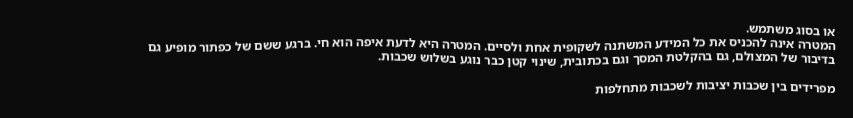או בסוג משתמש.
המטרה אינה להכניס את כל המידע המשתנה לשקופית אחת ולסיים. המטרה היא לדעת איפה הוא חי. ברגע ששם של כפתור מופיע גם בדיבור של המצולם, גם בהקלטת המסך וגם בכתובית, שינוי קטן כבר נוגע בשלוש שכבות.

מפרידים בין שכבות יציבות לשכבות מתחלפות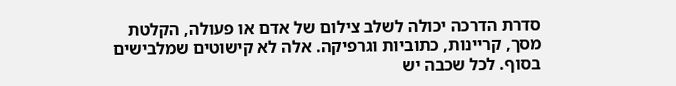סדרת הדרכה יכולה לשלב צילום של אדם או פעולה, הקלטת מסך, קריינות, כתוביות וגרפיקה. אלה לא קישוטים שמלבישים בסוף. לכל שכבה יש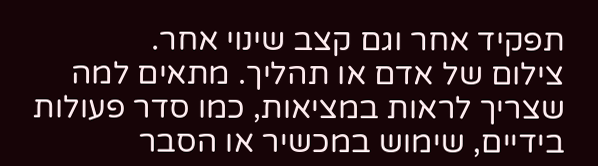תפקיד אחר וגם קצב שינוי אחר.
צילום של אדם או תהליך. מתאים למה שצריך לראות במציאות, כמו סדר פעולות בידיים, שימוש במכשיר או הסבר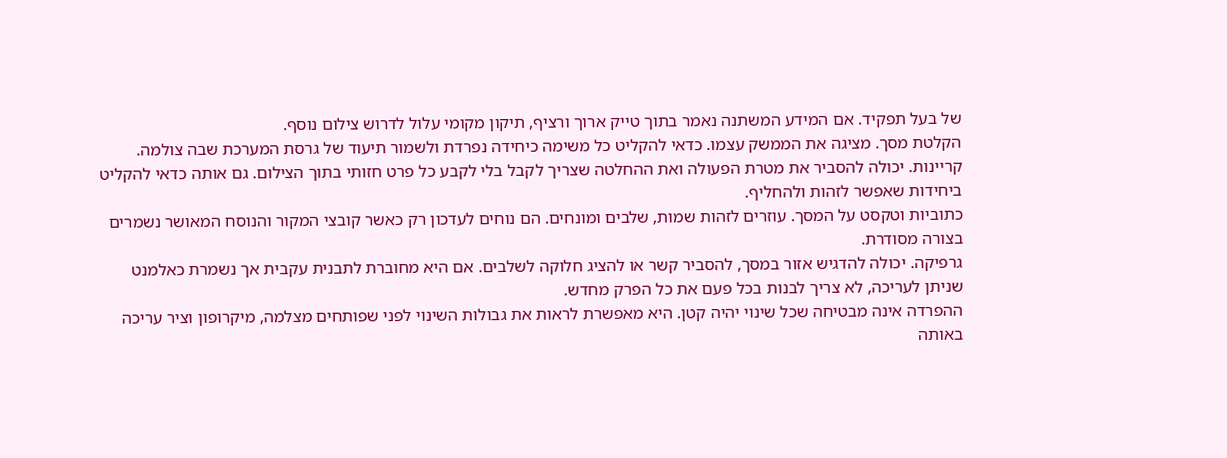של בעל תפקיד. אם המידע המשתנה נאמר בתוך טייק ארוך ורציף, תיקון מקומי עלול לדרוש צילום נוסף.
הקלטת מסך. מציגה את הממשק עצמו. כדאי להקליט כל משימה כיחידה נפרדת ולשמור תיעוד של גרסת המערכת שבה צולמה.
קריינות. יכולה להסביר את מטרת הפעולה ואת ההחלטה שצריך לקבל בלי לקבע כל פרט חזותי בתוך הצילום. גם אותה כדאי להקליט ביחידות שאפשר לזהות ולהחליף.
כתוביות וטקסט על המסך. עוזרים לזהות שמות, שלבים ומונחים. הם נוחים לעדכון רק כאשר קובצי המקור והנוסח המאושר נשמרים בצורה מסודרת.
גרפיקה. יכולה להדגיש אזור במסך, להסביר קשר או להציג חלוקה לשלבים. אם היא מחוברת לתבנית עקבית אך נשמרת כאלמנט שניתן לעריכה, לא צריך לבנות בכל פעם את כל הפרק מחדש.
ההפרדה אינה מבטיחה שכל שינוי יהיה קטן. היא מאפשרת לראות את גבולות השינוי לפני שפותחים מצלמה, מיקרופון וציר עריכה באותה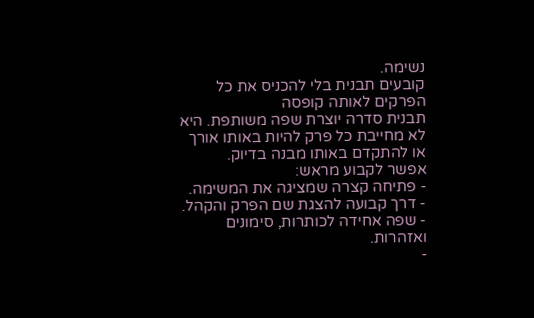נשימה.
קובעים תבנית בלי להכניס את כל הפרקים לאותה קופסה
תבנית סדרה יוצרת שפה משותפת. היא לא מחייבת כל פרק להיות באותו אורך או להתקדם באותו מבנה בדיוק.
אפשר לקבוע מראש:
- פתיחה קצרה שמציגה את המשימה.
- דרך קבועה להצגת שם הפרק והקהל.
- שפה אחידה לכותרות, סימונים ואזהרות.
-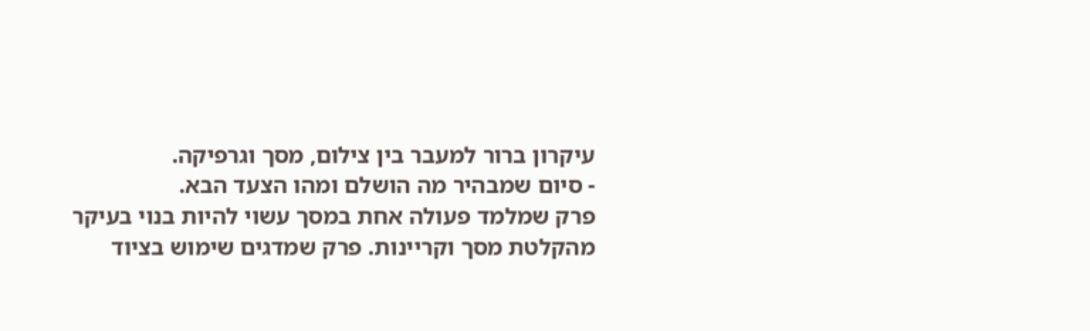עיקרון ברור למעבר בין צילום, מסך וגרפיקה.
- סיום שמבהיר מה הושלם ומהו הצעד הבא.
פרק שמלמד פעולה אחת במסך עשוי להיות בנוי בעיקר מהקלטת מסך וקריינות. פרק שמדגים שימוש בציוד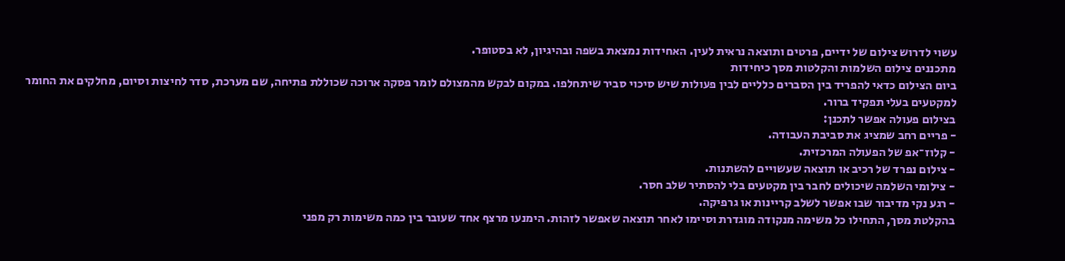עשוי לדרוש צילום של ידיים, פרטים ותוצאה נראית לעין. האחידות נמצאת בשפה ובהיגיון, לא בסטופר.
מתכננים צילום השלמות והקלטות מסך כיחידות
ביום הצילום כדאי להפריד בין הסברים כלליים לבין פעולות שיש סיכוי סביר שיתחלפו. במקום לבקש מהמצולם לומר פסקה ארוכה שכוללת פתיחה, שם מערכת, סדר לחיצות וסיום, מחלקים את החומר למקטעים בעלי תפקיד ברור.
בצילום פעולה אפשר לתכנן:
- פריים רחב שמציג את סביבת העבודה.
- קלוז־אפ של הפעולה המרכזית.
- צילום נפרד של רכיב או תוצאה שעשויים להשתנות.
- צילומי השלמה שיכולים לחבר בין מקטעים בלי להסתיר שלב חסר.
- רגע נקי מדיבור שבו אפשר לשלב קריינות או גרפיקה.
בהקלטת מסך, התחילו כל משימה מנקודה מוגדרת וסיימו לאחר תוצאה שאפשר לזהות. הימנעו מרצף אחד שעובר בין כמה משימות רק מפני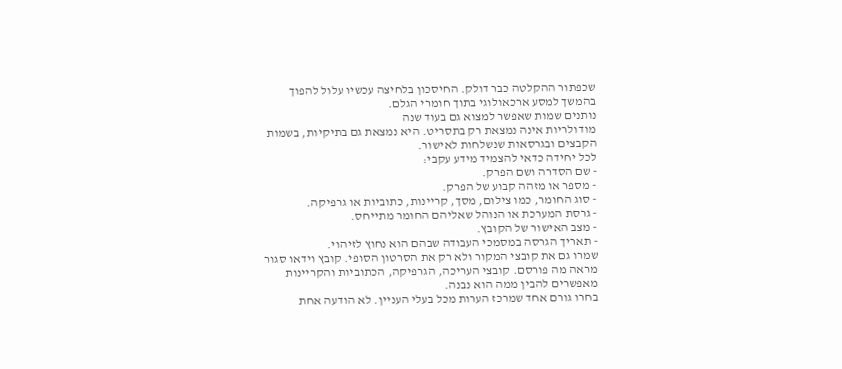שכפתור ההקלטה כבר דולק. החיסכון בלחיצה עכשיו עלול להפוך בהמשך למסע ארכאולוגי בתוך חומרי הגלם.
נותנים שמות שאפשר למצוא גם בעוד שנה
מודולריות אינה נמצאת רק בתסריט. היא נמצאת גם בתיקיות, בשמות הקבצים ובגרסאות שנשלחות לאישור.
לכל יחידה כדאי להצמיד מידע עקבי:
- שם הסדרה ושם הפרק.
- מספר או מזהה קבוע של הפרק.
- סוג החומר, כמו צילום, מסך, קריינות, כתוביות או גרפיקה.
- גרסת המערכת או הנוהל שאליהם החומר מתייחס.
- מצב האישור של הקובץ.
- תאריך הגרסה במסמכי העבודה שבהם הוא נחוץ לזיהוי.
שמרו גם את קובצי המקור ולא רק את הסרטון הסופי. קובץ וידאו סגור מראה מה פורסם. קובצי העריכה, הגרפיקה, הכתוביות והקריינות מאפשרים להבין ממה הוא נבנה.
בחרו גורם אחד שמרכז הערות מכל בעלי העניין. לא הודעה אחת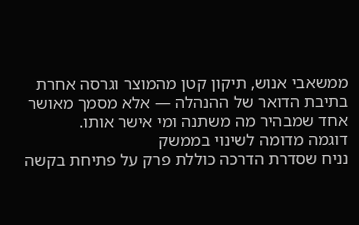ממשאבי אנוש, תיקון קטן מהמוצר וגרסה אחרת בתיבת הדואר של ההנהלה — אלא מסמך מאושר אחד שמבהיר מה משתנה ומי אישר אותו.
דוגמה מדומה לשינוי בממשק
נניח שסדרת הדרכה כוללת פרק על פתיחת בקשה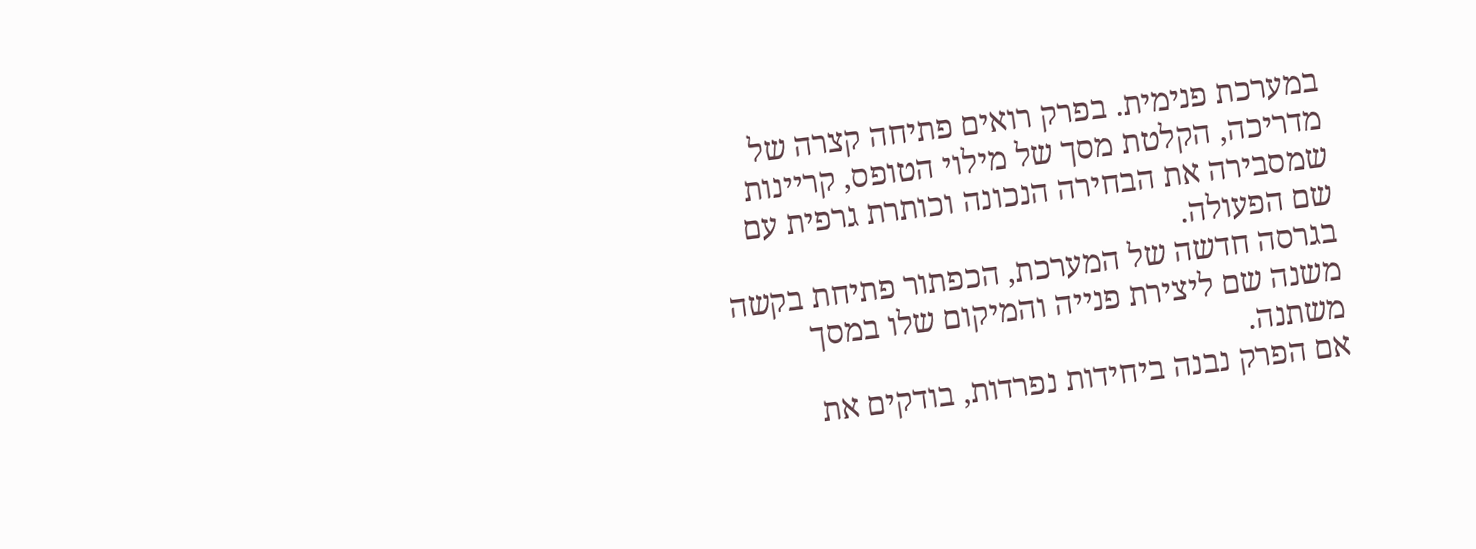במערכת פנימית. בפרק רואים פתיחה קצרה של מדריכה, הקלטת מסך של מילוי הטופס, קריינות שמסבירה את הבחירה הנכונה וכותרת גרפית עם שם הפעולה.
בגרסה חדשה של המערכת, הכפתור פתיחת בקשה משנה שם ליצירת פנייה והמיקום שלו במסך משתנה.
אם הפרק נבנה ביחידות נפרדות, בודקים את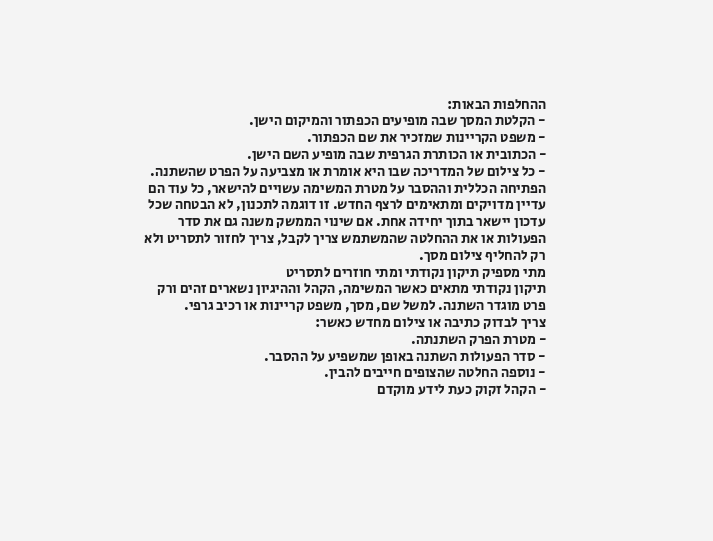ההחלפות הבאות:
- הקלטת המסך שבה מופיעים הכפתור והמיקום הישן.
- משפט הקריינות שמזכיר את שם הכפתור.
- הכתובית או הכותרת הגרפית שבה מופיע השם הישן.
- כל צילום של המדריכה שבו היא אומרת או מצביעה על הפרט שהשתנה.
הפתיחה הכללית וההסבר על מטרת המשימה עשויים להישאר, כל עוד הם עדיין מדויקים ומתאימים לרצף החדש. זו דוגמה לתכנון, לא הבטחה שכל עדכון יישאר בתוך יחידה אחת. אם שינוי הממשק משנה גם את סדר הפעולות או את ההחלטה שהמשתמש צריך לקבל, צריך לחזור לתסריט ולא רק להחליף צילום מסך.
מתי מספיק תיקון נקודתי ומתי חוזרים לתסריט
תיקון נקודתי מתאים כאשר המשימה, הקהל וההיגיון נשארים זהים ורק פרט מוגדר השתנה. למשל שם, מסך, משפט קריינות או רכיב גרפי.
צריך לבדוק כתיבה או צילום מחדש כאשר:
- מטרת הפרק השתנתה.
- סדר הפעולות השתנה באופן שמשפיע על ההסבר.
- נוספה החלטה שהצופים חייבים להבין.
- הקהל זקוק כעת לידע מוקדם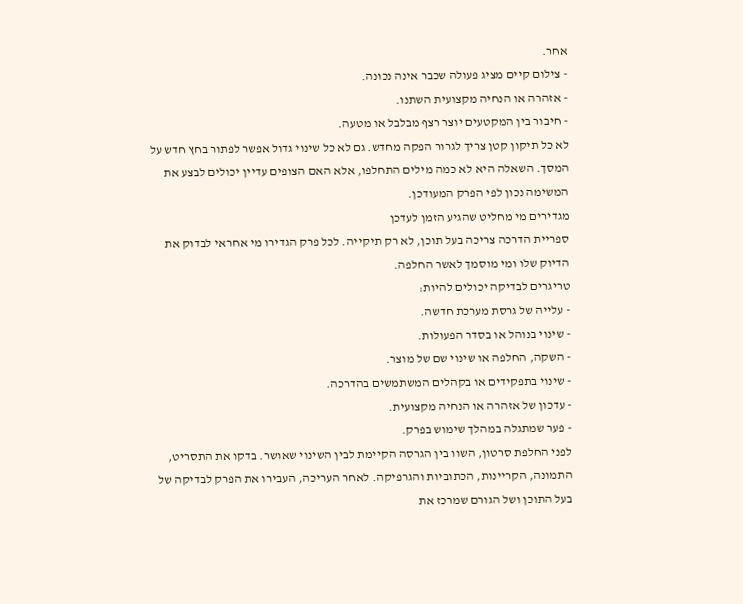אחר.
- צילום קיים מציג פעולה שכבר אינה נכונה.
- אזהרה או הנחיה מקצועית השתנו.
- חיבור בין המקטעים יוצר רצף מבלבל או מטעה.
לא כל תיקון קטן צריך לגרור הפקה מחדש. גם לא כל שינוי גדול אפשר לפתור בחץ חדש על המסך. השאלה היא לא כמה מילים התחלפו, אלא האם הצופים עדיין יכולים לבצע את המשימה נכון לפי הפרק המעודכן.
מגדירים מי מחליט שהגיע הזמן לעדכן
ספריית הדרכה צריכה בעל תוכן, לא רק תיקייה. לכל פרק הגדירו מי אחראי לבדוק את הדיוק שלו ומי מוסמך לאשר החלפה.
טריגרים לבדיקה יכולים להיות:
- עלייה של גרסת מערכת חדשה.
- שינוי בנוהל או בסדר הפעולות.
- השקה, החלפה או שינוי שם של מוצר.
- שינוי בתפקידים או בקהלים המשתמשים בהדרכה.
- עדכון של אזהרה או הנחיה מקצועית.
- פער שמתגלה במהלך שימוש בפרק.
לפני החלפת סרטון, השוו בין הגרסה הקיימת לבין השינוי שאושר. בדקו את התסריט, התמונה, הקריינות, הכתוביות והגרפיקה. לאחר העריכה, העבירו את הפרק לבדיקה של בעל התוכן ושל הגורם שמרכז את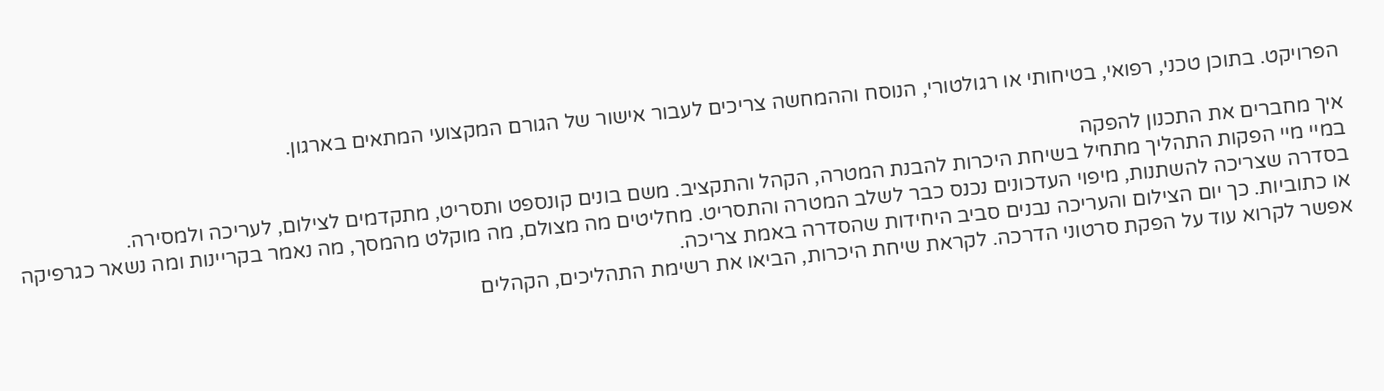הפרויקט. בתוכן טכני, רפואי, בטיחותי או רגולטורי, הנוסח וההמחשה צריכים לעבור אישור של הגורם המקצועי המתאים בארגון.

איך מחברים את התכנון להפקה
במיי מיי הפקות התהליך מתחיל בשיחת היכרות להבנת המטרה, הקהל והתקציב. משם בונים קונספט ותסריט, מתקדמים לצילום, לעריכה ולמסירה.
בסדרה שצריכה להשתנות, מיפוי העדכונים נכנס כבר לשלב המטרה והתסריט. מחליטים מה מצולם, מה מוקלט מהמסך, מה נאמר בקריינות ומה נשאר כגרפיקה או כתוביות. כך יום הצילום והעריכה נבנים סביב היחידות שהסדרה באמת צריכה.
אפשר לקרוא עוד על הפקת סרטוני הדרכה. לקראת שיחת היכרות, הביאו את רשימת התהליכים, הקהלים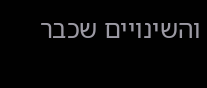והשינויים שכבר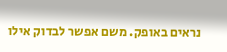נראים באופק. משם אפשר לבדוק אילו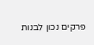פרקים נכון לבנות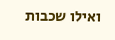ואילו שכבות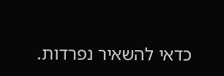כדאי להשאיר נפרדות.